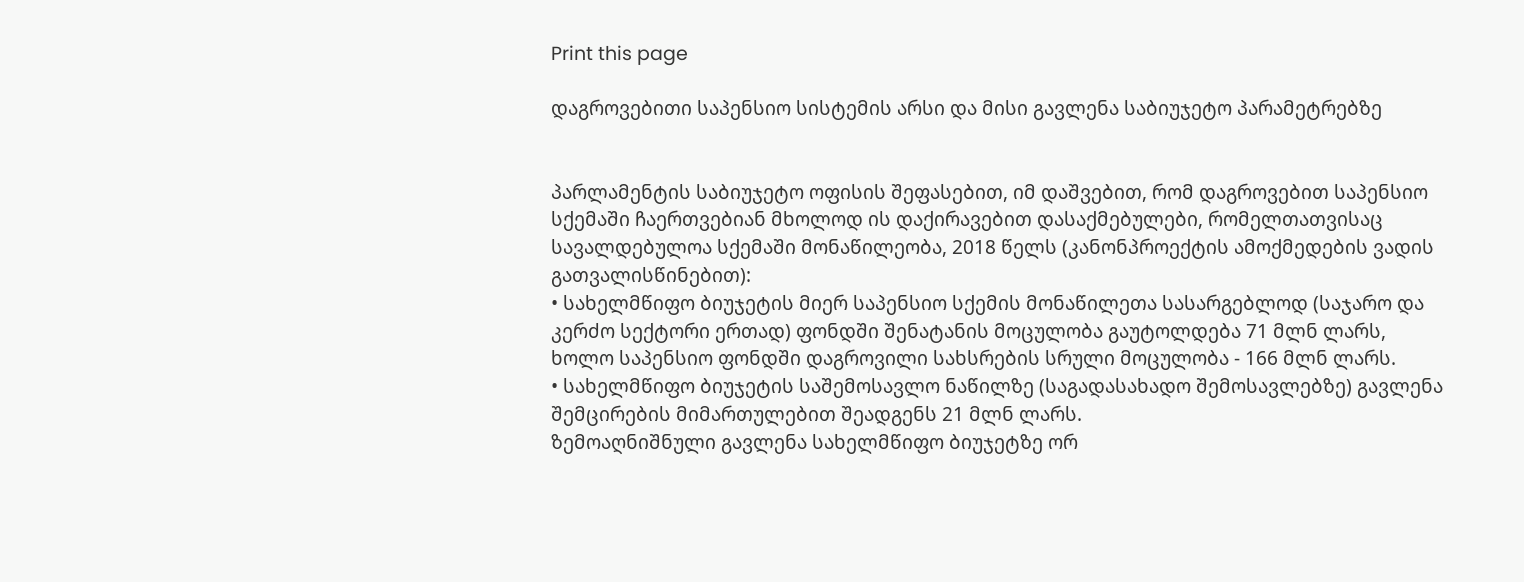Print this page

დაგროვებითი საპენსიო სისტემის არსი და მისი გავლენა საბიუჯეტო პარამეტრებზე


პარლამენტის საბიუჯეტო ოფისის შეფასებით, იმ დაშვებით, რომ დაგროვებით საპენსიო სქემაში ჩაერთვებიან მხოლოდ ის დაქირავებით დასაქმებულები, რომელთათვისაც სავალდებულოა სქემაში მონაწილეობა, 2018 წელს (კანონპროექტის ამოქმედების ვადის გათვალისწინებით):
• სახელმწიფო ბიუჯეტის მიერ საპენსიო სქემის მონაწილეთა სასარგებლოდ (საჯარო და კერძო სექტორი ერთად) ფონდში შენატანის მოცულობა გაუტოლდება 71 მლნ ლარს, ხოლო საპენსიო ფონდში დაგროვილი სახსრების სრული მოცულობა - 166 მლნ ლარს.
• სახელმწიფო ბიუჯეტის საშემოსავლო ნაწილზე (საგადასახადო შემოსავლებზე) გავლენა შემცირების მიმართულებით შეადგენს 21 მლნ ლარს.
ზემოაღნიშნული გავლენა სახელმწიფო ბიუჯეტზე ორ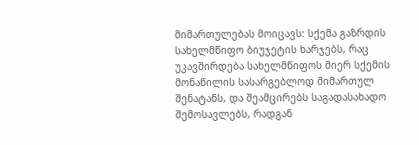მიმართულებას მოიცავს: სქემა გაზრდის სახელმწიფო ბიუჯეტის ხარჯებს, რაც უკავშირდება სახელმწიფოს მიერ სქემის მონაწილის სასარგებლოდ მიმართულ შენატანს, და შეამცირებს საგადასახადო შემოსავლებს, რადგან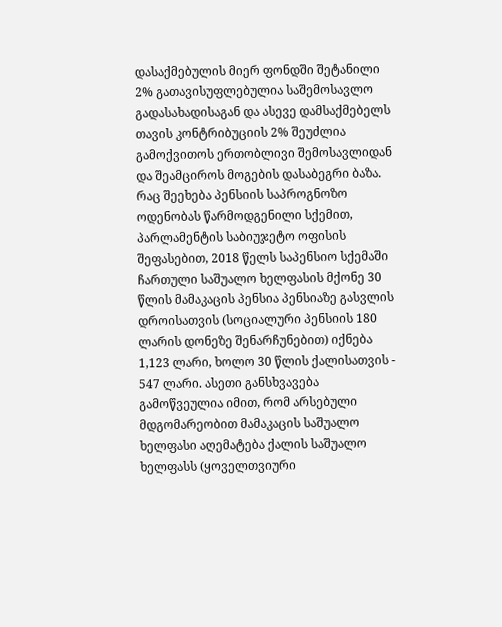დასაქმებულის მიერ ფონდში შეტანილი 2% გათავისუფლებულია საშემოსავლო გადასახადისაგან და ასევე დამსაქმებელს თავის კონტრიბუციის 2% შეუძლია გამოქვითოს ერთობლივი შემოსავლიდან და შეამციროს მოგების დასაბეგრი ბაზა.
რაც შეეხება პენსიის საპროგნოზო ოდენობას წარმოდგენილი სქემით, პარლამენტის საბიუჯეტო ოფისის შეფასებით, 2018 წელს საპენსიო სქემაში ჩართული საშუალო ხელფასის მქონე 30 წლის მამაკაცის პენსია პენსიაზე გასვლის დროისათვის (სოციალური პენსიის 180 ლარის დონეზე შენარჩუნებით) იქნება 1,123 ლარი, ხოლო 30 წლის ქალისათვის - 547 ლარი. ასეთი განსხვავება გამოწვეულია იმით, რომ არსებული მდგომარეობით მამაკაცის საშუალო ხელფასი აღემატება ქალის საშუალო ხელფასს (ყოველთვიური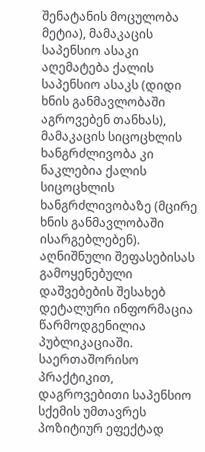შენატანის მოცულობა მეტია), მამაკაცის საპენსიო ასაკი აღემატება ქალის საპენსიო ასაკს (დიდი ხნის განმავლობაში აგროვებენ თანხას), მამაკაცის სიცოცხლის ხანგრძლივობა კი ნაკლებია ქალის სიცოცხლის ხანგრძლივობაზე (მცირე ხნის განმავლობაში ისარგებლებენ). აღნიშნული შეფასებისას გამოყენებული დაშვებების შესახებ დეტალური ინფორმაცია წარმოდგენილია პუბლიკაციაში.
საერთაშორისო პრაქტიკით, დაგროვებითი საპენსიო სქემის უმთავრეს პოზიტიურ ეფექტად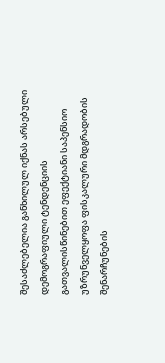შესაძლებელია განხილულ იქნას არსებული დემოგრაფიული ტენდენციის გათვალისწინებით ეფექტიანი საპენსიო უზრუნველყოფა ფისკალური მდგრადობის შენარჩუნების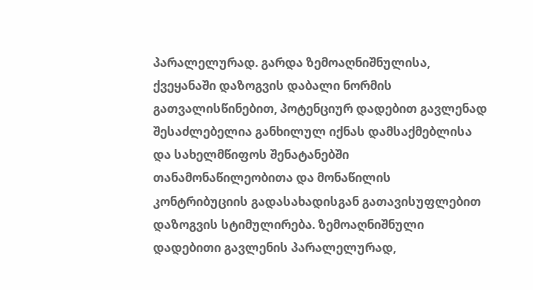პარალელურად. გარდა ზემოაღნიშნულისა, ქვეყანაში დაზოგვის დაბალი ნორმის გათვალისწინებით, პოტენციურ დადებით გავლენად შესაძლებელია განხილულ იქნას დამსაქმებლისა და სახელმწიფოს შენატანებში თანამონაწილეობითა და მონაწილის კონტრიბუციის გადასახადისგან გათავისუფლებით დაზოგვის სტიმულირება. ზემოაღნიშნული დადებითი გავლენის პარალელურად,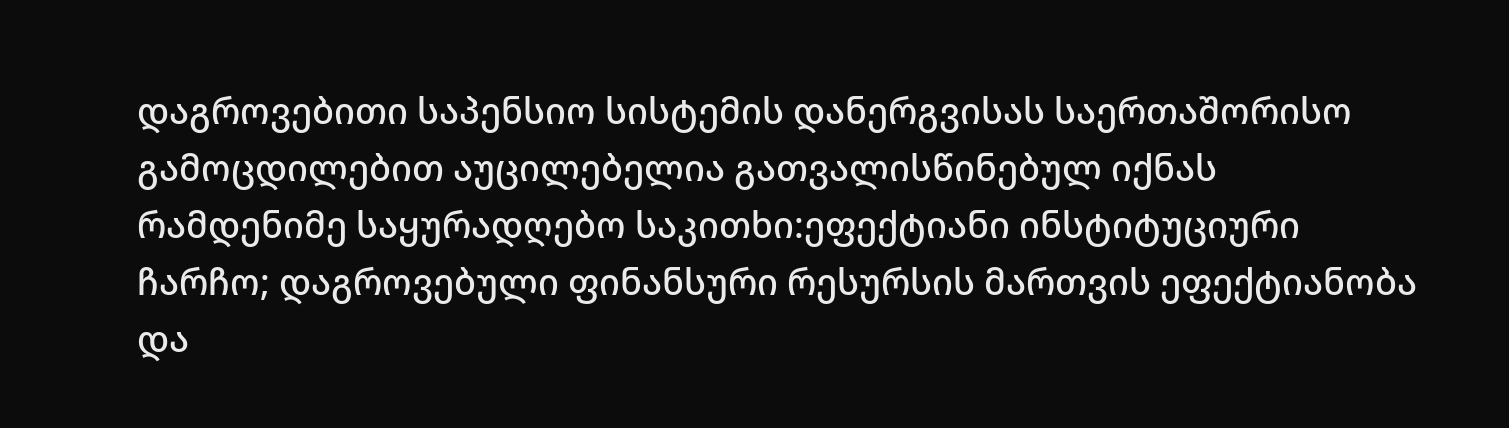დაგროვებითი საპენსიო სისტემის დანერგვისას საერთაშორისო გამოცდილებით აუცილებელია გათვალისწინებულ იქნას რამდენიმე საყურადღებო საკითხი:ეფექტიანი ინსტიტუციური ჩარჩო; დაგროვებული ფინანსური რესურსის მართვის ეფექტიანობა და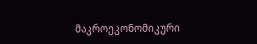მაკროეკონომიკური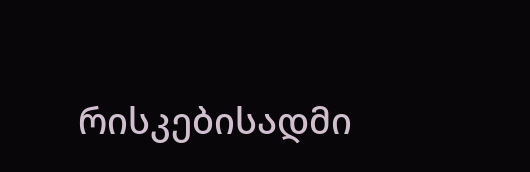რისკებისადმი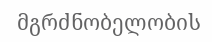მგრძნობელობის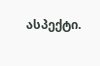ასპექტი.